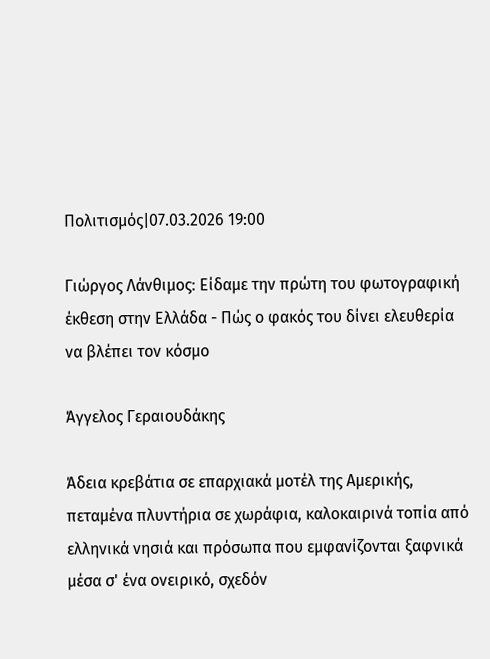Πολιτισμός|07.03.2026 19:00

Γιώργος Λάνθιμος: Είδαμε την πρώτη του φωτογραφική έκθεση στην Ελλάδα - Πώς ο φακός του δίνει ελευθερία να βλέπει τον κόσμο

Άγγελος Γεραιουδάκης

Άδεια κρεβάτια σε επαρχιακά μοτέλ της Αμερικής, πεταμένα πλυντήρια σε χωράφια, καλοκαιρινά τοπία από ελληνικά νησιά και πρόσωπα που εμφανίζονται ξαφνικά μέσα σ' ένα ονειρικό, σχεδόν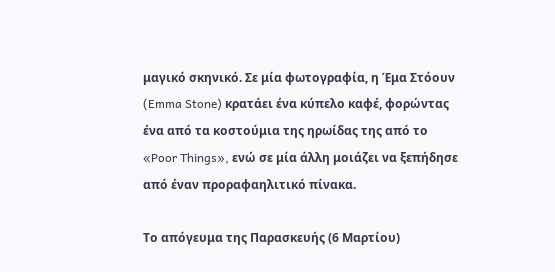μαγικό σκηνικό. Σε μία φωτογραφία, η Έμα Στόουν (Emma Stone) κρατάει ένα κύπελο καφέ, φορώντας ένα από τα κοστούμια της ηρωίδας της από το «Poor Things», ενώ σε μία άλλη μοιάζει να ξεπήδησε από έναν προραφαηλιτικό πίνακα.

Το απόγευμα της Παρασκευής (6 Μαρτίου)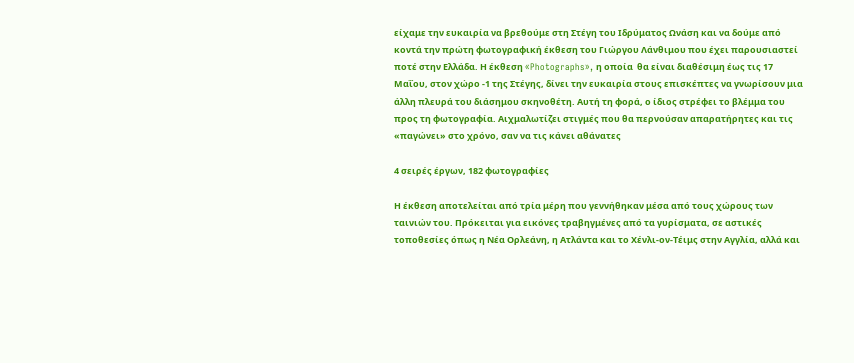είχαμε την ευκαιρία να βρεθούμε στη Στέγη του Ιδρύματος Ωνάση και να δούμε από κοντά την πρώτη φωτογραφική έκθεση του Γιώργου Λάνθιμου που έχει παρουσιαστεί ποτέ στην Ελλάδα. Η έκθεση «Photographs», η οποία  θα είναι διαθέσιμη έως τις 17 Μαΐου, στον χώρο -1 της Στέγης, δίνει την ευκαιρία στους επισκέπτες να γνωρίσουν μια άλλη πλευρά του διάσημου σκηνοθέτη. Αυτή τη φορά, ο ίδιος στρέφει το βλέμμα του προς τη φωτογραφία. Αιχμαλωτίζει στιγμές που θα περνούσαν απαρατήρητες και τις «παγώνει» στο χρόνο, σαν να τις κάνει αθάνατες

4 σειρές έργων, 182 φωτογραφίες

Η έκθεση αποτελείται από τρία μέρη που γεννήθηκαν μέσα από τους χώρους των ταινιών του. Πρόκειται για εικόνες τραβηγμένες από τα γυρίσματα, σε αστικές τοποθεσίες όπως η Νέα Ορλεάνη, η Ατλάντα και το Χένλι-ον-Τέιμς στην Αγγλία, αλλά και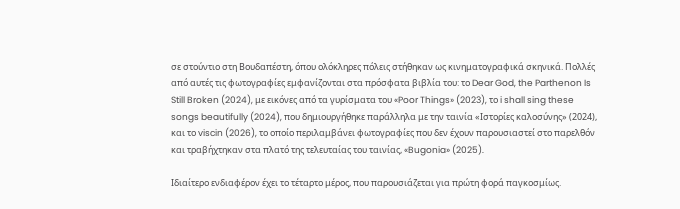σε στούντιο στη Βουδαπέστη, όπου ολόκληρες πόλεις στήθηκαν ως κινηματογραφικά σκηνικά. Πολλές από αυτές τις φωτογραφίες εμφανίζονται στα πρόσφατα βιβλία του: το Dear God, the Parthenon Is Still Broken (2024), με εικόνες από τα γυρίσματα του «Poor Things» (2023), το i shall sing these songs beautifully (2024), που δημιουργήθηκε παράλληλα με την ταινία «Ιστορίες καλοσύνης» (2024), και το viscin (2026), το οποίο περιλαμβάνει φωτογραφίες που δεν έχουν παρουσιαστεί στο παρελθόν και τραβήχτηκαν στα πλατό της τελευταίας του ταινίας, «Bugonia» (2025).

Ιδιαίτερο ενδιαφέρον έχει το τέταρτο μέρος, που παρουσιάζεται για πρώτη φορά παγκοσμίως.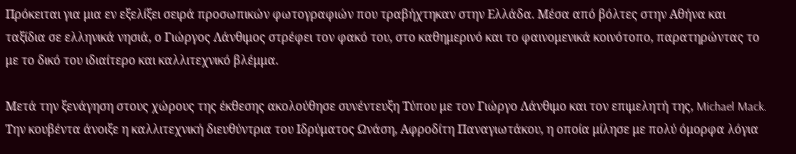Πρόκειται για μια εν εξελίξει σειρά προσωπικών φωτογραφιών που τραβήχτηκαν στην Ελλάδα. Μέσα από βόλτες στην Αθήνα και ταξίδια σε ελληνικά νησιά, ο Γιώργος Λάνθιμος στρέφει τον φακό του, στο καθημερινό και το φαινομενικά κοινότοπο, παρατηρώντας το με το δικό του ιδιαίτερο και καλλιτεχνικό βλέμμα.

Μετά την ξενάγηση στους χώρους της έκθεσης ακολούθησε συνέντευξη Τύπου με τον Γιώργο Λάνθιμο και τον επιμελητή της, Michael Mack. Την κουβέντα άνοιξε η καλλιτεχνική διευθύντρια του Ιδρύματος Ωνάση, Αφροδίτη Παναγιωτάκου, η οποία μίλησε με πολύ όμορφα λόγια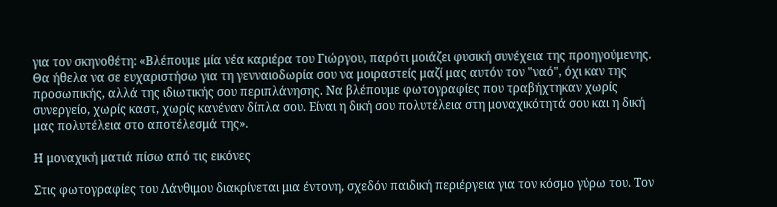για τον σκηνοθέτη: «Βλέπουμε μία νέα καριέρα του Γιώργου, παρότι μοιάζει φυσική συνέχεια της προηγούμενης. Θα ήθελα να σε ευχαριστήσω για τη γενναιοδωρία σου να μοιραστείς μαζί μας αυτόν τον "ναό", όχι καν της προσωπικής, αλλά της ιδιωτικής σου περιπλάνησης. Να βλέπουμε φωτογραφίες που τραβήχτηκαν χωρίς συνεργείο, χωρίς καστ, χωρίς κανέναν δίπλα σου. Είναι η δική σου πολυτέλεια στη μοναχικότητά σου και η δική μας πολυτέλεια στο αποτέλεσμά της».

Η μοναχική ματιά πίσω από τις εικόνες

Στις φωτογραφίες του Λάνθιμου διακρίνεται μια έντονη, σχεδόν παιδική περιέργεια για τον κόσμο γύρω του. Τον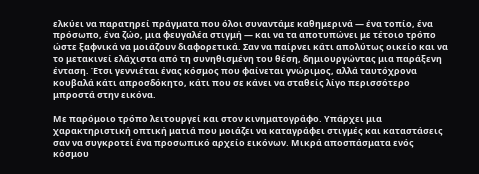ελκύει να παρατηρεί πράγματα που όλοι συναντάμε καθημερινά — ένα τοπίο, ένα πρόσωπο, ένα ζώο, μια φευγαλέα στιγμή — και να τα αποτυπώνει με τέτοιο τρόπο ώστε ξαφνικά να μοιάζουν διαφορετικά. Σαν να παίρνει κάτι απολύτως οικείο και να το μετακινεί ελάχιστα από τη συνηθισμένη του θέση, δημιουργώντας μια παράξενη ένταση. Έτσι γεννιέται ένας κόσμος που φαίνεται γνώριμος, αλλά ταυτόχρονα κουβαλά κάτι απροσδόκητο, κάτι που σε κάνει να σταθείς λίγο περισσότερο μπροστά στην εικόνα.

Με παρόμοιο τρόπο λειτουργεί και στον κινηματογράφο. Υπάρχει μια χαρακτηριστική οπτική ματιά που μοιάζει να καταγράφει στιγμές και καταστάσεις σαν να συγκροτεί ένα προσωπικό αρχείο εικόνων. Μικρά αποσπάσματα ενός κόσμου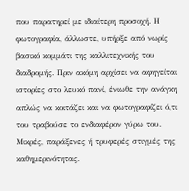που παρατηρεί με ιδιαίτερη προσοχή. Η φωτογραφία, άλλωστε, υπήρξε από νωρίς βασικό κομμάτι της καλλιτεχνικής του διαδρομής. Πριν ακόμη αρχίσει να αφηγείται ιστορίες στο λευκό πανί, ένιωθε την ανάγκη απλώς να κοιτάζει και να φωτογραφίζει ό,τι του τραβούσε το ενδιαφέρον γύρω του. Μικρές, παράξενες ή τρυφερές στιγμές της καθημερινότητας.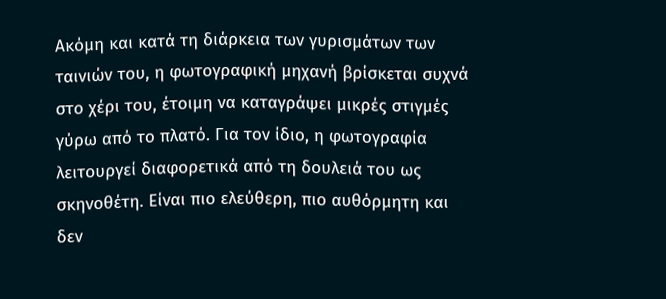Ακόμη και κατά τη διάρκεια των γυρισμάτων των ταινιών του, η φωτογραφική μηχανή βρίσκεται συχνά στο χέρι του, έτοιμη να καταγράψει μικρές στιγμές γύρω από το πλατό. Για τον ίδιο, η φωτογραφία λειτουργεί διαφορετικά από τη δουλειά του ως σκηνοθέτη. Είναι πιο ελεύθερη, πιο αυθόρμητη και δεν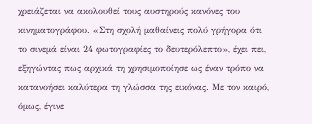χρειάζεται να ακολουθεί τους αυστηρούς κανόνες του κινηματογράφου. «Στη σχολή μαθαίνεις πολύ γρήγορα ότι το σινεμά είναι 24 φωτογραφίες το δευτερόλεπτο», έχει πει, εξηγώντας πως αρχικά τη χρησιμοποίησε ως έναν τρόπο να κατανοήσει καλύτερα τη γλώσσα της εικόνας. Με τον καιρό, όμως, έγινε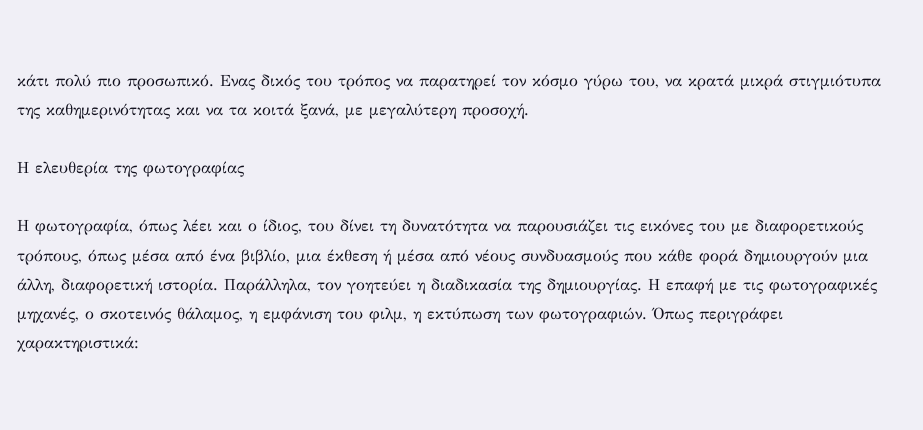κάτι πολύ πιο προσωπικό. Ενας δικός του τρόπος να παρατηρεί τον κόσμο γύρω του, να κρατά μικρά στιγμιότυπα της καθημερινότητας και να τα κοιτά ξανά, με μεγαλύτερη προσοχή.

Η ελευθερία της φωτογραφίας

Η φωτογραφία, όπως λέει και ο ίδιος, του δίνει τη δυνατότητα να παρουσιάζει τις εικόνες του με διαφορετικούς τρόπους, όπως μέσα από ένα βιβλίο, μια έκθεση ή μέσα από νέους συνδυασμούς που κάθε φορά δημιουργούν μια άλλη, διαφορετική ιστορία. Παράλληλα, τον γοητεύει η διαδικασία της δημιουργίας. Η επαφή με τις φωτογραφικές μηχανές, ο σκοτεινός θάλαμος, η εμφάνιση του φιλμ, η εκτύπωση των φωτογραφιών. Όπως περιγράφει χαρακτηριστικά: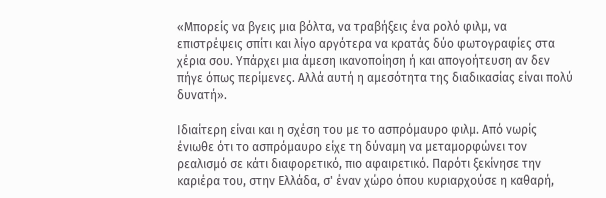«Μπορείς να βγεις μια βόλτα, να τραβήξεις ένα ρολό φιλμ, να επιστρέψεις σπίτι και λίγο αργότερα να κρατάς δύο φωτογραφίες στα χέρια σου. Υπάρχει μια άμεση ικανοποίηση ή και απογοήτευση αν δεν πήγε όπως περίμενες. Αλλά αυτή η αμεσότητα της διαδικασίας είναι πολύ δυνατή».

Ιδιαίτερη είναι και η σχέση του με το ασπρόμαυρο φιλμ. Από νωρίς ένιωθε ότι το ασπρόμαυρο είχε τη δύναμη να μεταμορφώνει τον ρεαλισμό σε κάτι διαφορετικό, πιο αφαιρετικό. Παρότι ξεκίνησε την καριέρα του, στην Ελλάδα, σ' έναν χώρο όπου κυριαρχούσε η καθαρή,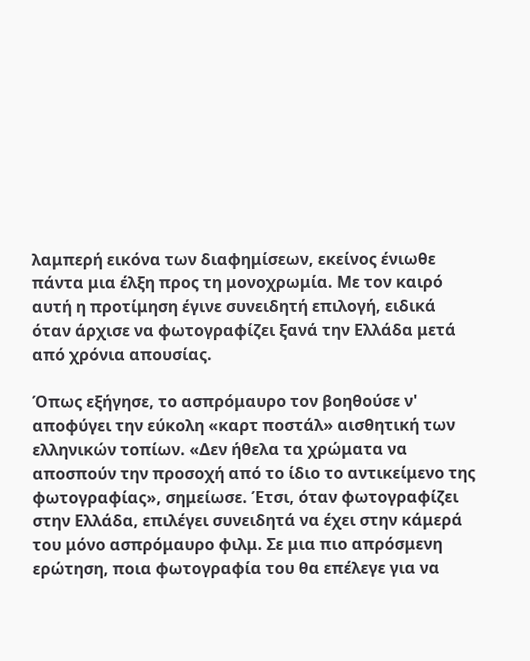λαμπερή εικόνα των διαφημίσεων, εκείνος ένιωθε πάντα μια έλξη προς τη μονοχρωμία. Με τον καιρό αυτή η προτίμηση έγινε συνειδητή επιλογή, ειδικά όταν άρχισε να φωτογραφίζει ξανά την Ελλάδα μετά από χρόνια απουσίας.

Όπως εξήγησε, το ασπρόμαυρο τον βοηθούσε ν' αποφύγει την εύκολη «καρτ ποστάλ» αισθητική των ελληνικών τοπίων. «Δεν ήθελα τα χρώματα να αποσπούν την προσοχή από το ίδιο το αντικείμενο της φωτογραφίας», σημείωσε. Έτσι, όταν φωτογραφίζει στην Ελλάδα, επιλέγει συνειδητά να έχει στην κάμερά του μόνο ασπρόμαυρο φιλμ. Σε μια πιο απρόσμενη ερώτηση, ποια φωτογραφία του θα επέλεγε για να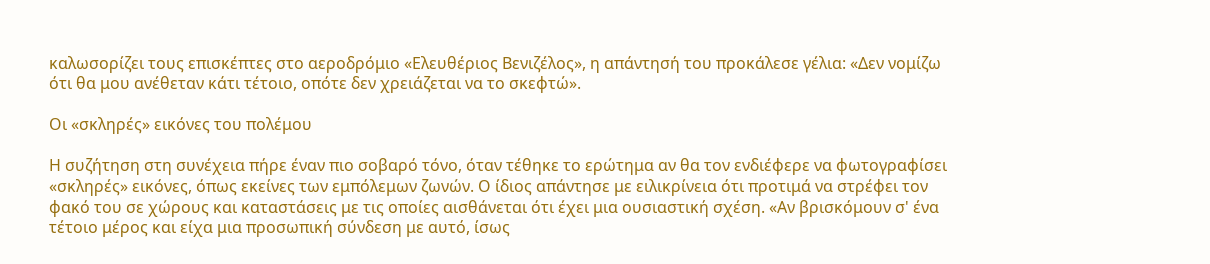καλωσορίζει τους επισκέπτες στο αεροδρόμιο «Ελευθέριος Βενιζέλος», η απάντησή του προκάλεσε γέλια: «Δεν νομίζω ότι θα μου ανέθεταν κάτι τέτοιο, οπότε δεν χρειάζεται να το σκεφτώ».

Οι «σκληρές» εικόνες του πολέμου

Η συζήτηση στη συνέχεια πήρε έναν πιο σοβαρό τόνο, όταν τέθηκε το ερώτημα αν θα τον ενδιέφερε να φωτογραφίσει «σκληρές» εικόνες, όπως εκείνες των εμπόλεμων ζωνών. Ο ίδιος απάντησε με ειλικρίνεια ότι προτιμά να στρέφει τον φακό του σε χώρους και καταστάσεις με τις οποίες αισθάνεται ότι έχει μια ουσιαστική σχέση. «Αν βρισκόμουν σ' ένα τέτοιο μέρος και είχα μια προσωπική σύνδεση με αυτό, ίσως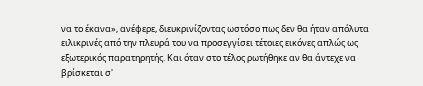να το έκανα», ανέφερε, διευκρινίζοντας ωστόσο πως δεν θα ήταν απόλυτα ειλικρινές από την πλευρά του να προσεγγίσει τέτοιες εικόνες απλώς ως εξωτερικός παρατηρητής. Και όταν στο τέλος ρωτήθηκε αν θα άντεχε να βρίσκεται σ'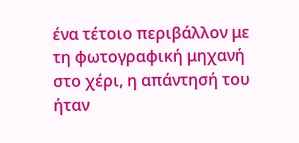ένα τέτοιο περιβάλλον με τη φωτογραφική μηχανή στο χέρι, η απάντησή του ήταν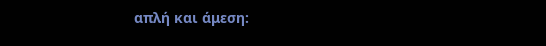απλή και άμεση: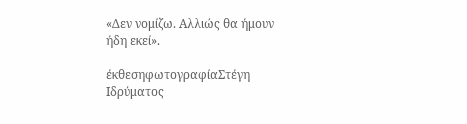«Δεν νομίζω. Αλλιώς θα ήμουν ήδη εκεί».

έκθεσηφωτογραφίαΣτέγη Ιδρύματος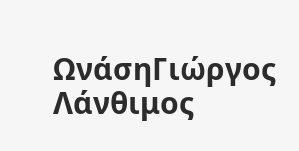ΩνάσηΓιώργος Λάνθιμος